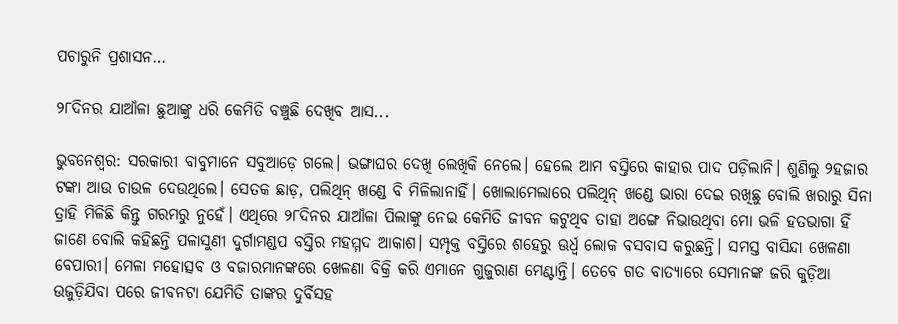ପଚାରୁନି ପ୍ରଶାସନ…

୨୮ଦିନର ଯାଆଁଳା ଛୁଆଙ୍କୁ ‌ଧରି କେମିତି ବଞ୍ଚୁଛି ଦେଖିବ ଆସ...

ଭୁବନେଶ୍ବର: ସରକାରୀ ବାବୁମାନେ ସବୁଆଡ଼େ ଗଲେ। ଭଙ୍ଗାଘର ଦେଖି ଲେଖିକି ନେଲେ। ହେଲେ ଆମ ବସ୍ତିରେ କାହାର ପାଦ ପଡ଼ିଲାନି। ଶୁଣିଲୁ ୨ହଜାର ଟଙ୍କା ଆଉ ଚାଉଳ ଦେଉଥିଲେ। ସେତକ ଛାଡ଼, ପଲିଥିନ୍‌ ଖଣ୍ଡେ ବି ମିଳିଲାନାହିଁ। ଖୋଲାମେଲାରେ ପଲିଥିନ୍‌ ଖଣ୍ଡେ ଭାରା ଦେଇ ରଖିଛୁ ବୋଲି ଖରାରୁ ସିନା ତ୍ରାହି ମିଳିଛି କିନ୍ତୁ ଗରମରୁ ନୁହେଁ। ଏଥିରେ ୨୮ଦିନର ଯାଆଁଳା ପିଲାଙ୍କୁ ନେଇ କେମିତି ଜୀବନ କଟୁଥିବ ତାହା ଅଙ୍ଗେ ନିଭାଉଥିବା ମୋ ଭଳି ହତଭାଗା ହିଁ ଜାଣେ ବୋଲି କହିଛନ୍ତି ପଳାସୁଣୀ ଦୁର୍ଗାମଣ୍ଡପ ବସ୍ତିର ମହମ୍ମଦ ଆକାଶ। ସମ୍ପୃକ୍ତ ବସ୍ତିରେ ଶହେରୁ ଊର୍ଧ୍ବ ଲୋକ ବସବାସ କରୁଛନ୍ତି। ସମସ୍ତ ବାସିନ୍ଦା ଖେଳଣା ବେପାରୀ। ମେଳା ମହୋତ୍ସବ ଓ ବଜାରମାନଙ୍କରେ ଖେଳଣା ବିକ୍ରି କରି ଏମାନେ ଗୁଜୁରାଣ ମେଣ୍ଟାନ୍ତି। ତେବେ ଗତ ବାତ୍ୟାରେ ସେମାନଙ୍କ ଜରି କୁଡ଼ିଆ ଉଜୁଡ଼ିଯିବା ପରେ ଜୀବନଟା ଯେମିତି ତାଙ୍କର ଦୁର୍ବିସହ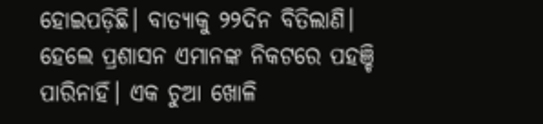ହୋଇପଡ଼ିଛି। ବାତ୍ୟାକୁ ୨୨ଦିନ ବିତିଲାଣି। ହେଲେ ପ୍ରଶାସନ ଏମାନଙ୍କ ନିକଟରେ ପହଞ୍ଚି ପାରିନାହିଁ। ଏକ ଚୁଆ ଖୋଳି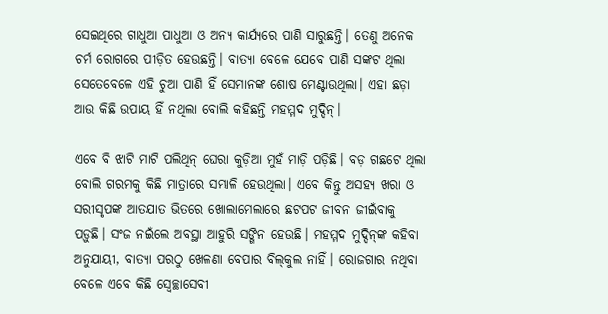ସେଇଥିରେ ଗାଧୁଆ ପାଧୁଆ ଓ ଅନ୍ୟ କାର୍ଯ୍ୟରେ ପାଣି ସାରୁଛନ୍ତି। ତେଣୁ ଅନେକ ଚର୍ମ ରୋଗରେ ପୀଡ଼ିତ ହେଉଛନ୍ତି। ବାତ୍ୟା ବେଳେ ଯେବେ ପାଣି ସଙ୍କଟ ଥିଲା ସେତେବେଳେ ଏହି ଚୁଆ ପାଣି ହିଁ ସେମାନଙ୍କ ଶୋଷ ମେଣ୍ଟାଉଥିଲା। ଏହା ଛଡ଼ା ଆଉ କିଛି ଉପାୟ ହିଁ ନଥିଲା ବୋଲି କହିଛନ୍ତି ମହମ୍ମଦ ମୁଦ୍ଦିନ୍‌।

ଏବେ ବି ଝାଟି ମାଟି ପଲିଥିନ୍‌ ଘେରା କୁଡ଼ିଆ ମୁହଁ ମାଡ଼ି ପଡ଼ିଛି। ବଡ଼ ଗଛଟେ ଥିଲା ବୋଲି ଗରମକୁ କିଛି ମାତ୍ରାରେ ସମ୍ଭାଳି ହେଉଥିଲା। ଏବେ କିନ୍ତୁ ଅସହ୍ୟ ଖରା ଓ ସରୀସୃପଙ୍କ ଆତଯାତ ଭିତରେ ଖୋଲାମେଲାରେ ଛଟପଟ ଜୀବନ ଜୀଇଁବାକୁ ପଡ଼ୁଛି। ସଂଜ ନଇଁଲେ ଅବସ୍ଥା ଆହୁରି ସଙ୍ଗିନ ହେଉଛି। ମହମ୍ମଦ ମୁଦ୍ଦିନ୍‌ଙ୍କ କହିବା ଅନୁଯାୟୀ, ବାତ୍ୟା ପରଠୁ ଖେଳଣା ବେପାର ବିଲ୍‌କୁଲ ନାହିଁ। ରୋଜଗାର ନଥିବା ବେଳେ ଏବେ କିଛି ସ୍ବେଚ୍ଛାସେବୀ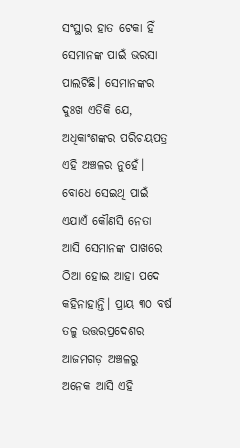ସଂସ୍ଥାର ହାତ ଟେକା ହିଁ ସେମାନଙ୍କ ପାଇଁ ଭରସା ପାଲଟିଛି। ସେମାନଙ୍କର ଦୁଃଖ ଏତିକି ଯେ, ଅଧିକାଂଶଙ୍କର ପରିଚୟପତ୍ର ଏହି ଅଞ୍ଚଳର ନୁହେଁ। ବୋଧେ ସେଇଥି ପାଇଁ ଏଯାଏଁ କୌଣସି ନେତା ଆସି ସେମାନଙ୍କ ପାଖରେ ଠିଆ ହୋଇ ଆହା ପଦେ କହିନାହାନ୍ତି। ପ୍ରାୟ ୩୦ ବର୍ଷ ତଳୁ ଉତ୍ତରପ୍ରଦେଶର ଆଜମଗଡ଼ ଅଞ୍ଚଳରୁ ଅନେକ ଆସି ଏହି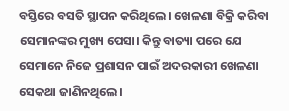ବସ୍ତିରେ ବସତି ସ୍ଥାପନ କରିଥିଲେ। ଖେଳଣା ବିକ୍ରି କରିବା ସେମାନଙ୍କର ମୁଖ୍ୟ ପେସା। କିନ୍ତୁ ବାତ୍ୟା ପରେ ଯେ ସେମାନେ ନିଜେ ପ୍ରଶାସନ ପାଇଁ ଅଦରକାରୀ ଖେଳଣା ସେକଥା ଜାଣିନଥିଲେ।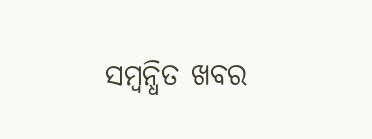ସମ୍ବନ୍ଧିତ ଖବର